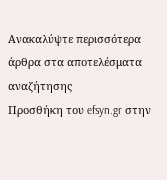Ανακαλύψτε περισσότερα άρθρα στα αποτελέσματα αναζήτησης
Προσθήκη του efsyn.gr στην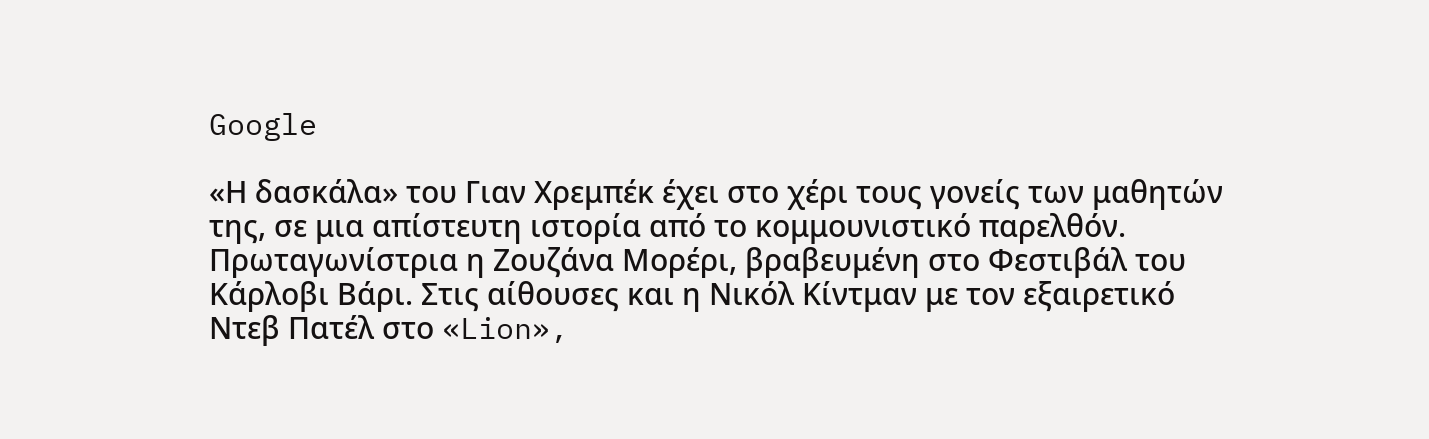Google

«Η δασκάλα» του Γιαν Χρεμπέκ έχει στο χέρι τους γονείς των μαθητών της, σε μια απίστευτη ιστορία από το κομμουνιστικό παρελθόν. Πρωταγωνίστρια η Ζουζάνα Μορέρι, βραβευμένη στο Φεστιβάλ του Κάρλοβι Βάρι. Στις αίθουσες και η Νικόλ Κίντμαν με τον εξαιρετικό Ντεβ Πατέλ στο «Lion»,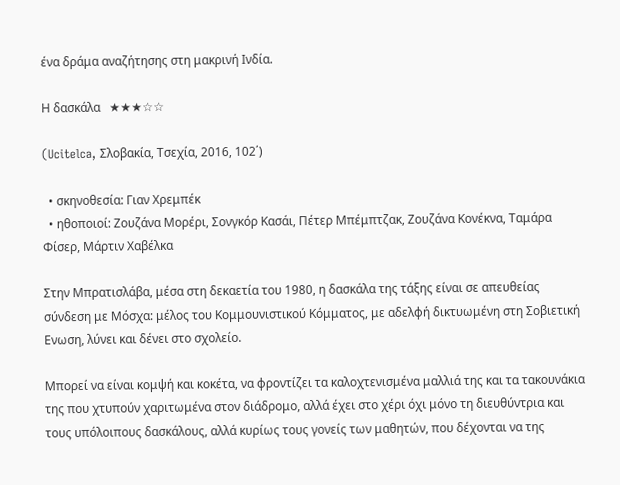ένα δράμα αναζήτησης στη μακρινή Ινδία.

Η δασκάλα   ★★★☆☆

(Ucitelca, Σλοβακία, Τσεχία, 2016, 102΄)

  • σκηνοθεσία: Γιαν Χρεμπέκ
  • ηθοποιοί: Ζουζάνα Μορέρι, Σονγκόρ Κασάι, Πέτερ Μπέμπτζακ, Ζουζάνα Κονέκνα, Ταμάρα Φίσερ, Μάρτιν Χαβέλκα

Στην Μπρατισλάβα, μέσα στη δεκαετία του 1980, η δασκάλα της τάξης είναι σε απευθείας σύνδεση με Μόσχα: μέλος του Κομμουνιστικού Κόμματος, με αδελφή δικτυωμένη στη Σοβιετική Ενωση, λύνει και δένει στο σχολείο.

Μπορεί να είναι κομψή και κοκέτα, να φροντίζει τα καλοχτενισμένα μαλλιά της και τα τακουνάκια της που χτυπούν χαριτωμένα στον διάδρομο, αλλά έχει στο χέρι όχι μόνο τη διευθύντρια και τους υπόλοιπους δασκάλους, αλλά κυρίως τους γονείς των μαθητών, που δέχονται να της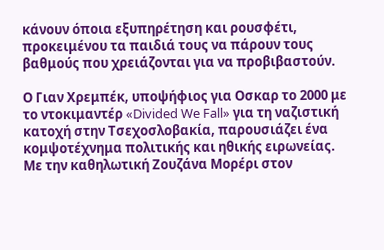κάνουν όποια εξυπηρέτηση και ρουσφέτι, προκειμένου τα παιδιά τους να πάρουν τους βαθμούς που χρειάζονται για να προβιβαστούν.

Ο Γιαν Χρεμπέκ, υποψήφιος για Οσκαρ το 2000 με το ντοκιμαντέρ «Divided We Fall» για τη ναζιστική κατοχή στην Τσεχοσλοβακία, παρουσιάζει ένα κομψοτέχνημα πολιτικής και ηθικής ειρωνείας. Με την καθηλωτική Ζουζάνα Μορέρι στον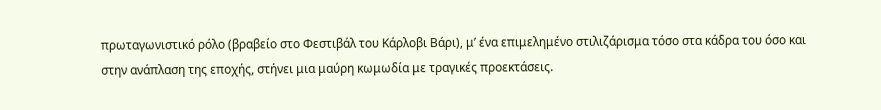πρωταγωνιστικό ρόλο (βραβείο στο Φεστιβάλ του Κάρλοβι Βάρι), μ’ ένα επιμελημένο στιλιζάρισμα τόσο στα κάδρα του όσο και στην ανάπλαση της εποχής, στήνει μια μαύρη κωμωδία με τραγικές προεκτάσεις.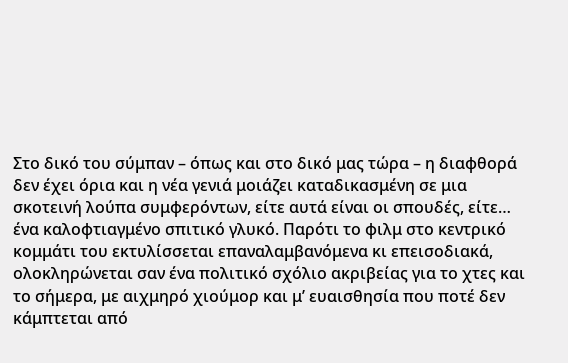Στο δικό του σύμπαν – όπως και στο δικό μας τώρα – η διαφθορά δεν έχει όρια και η νέα γενιά μοιάζει καταδικασμένη σε μια σκοτεινή λούπα συμφερόντων, είτε αυτά είναι οι σπουδές, είτε… ένα καλοφτιαγμένο σπιτικό γλυκό. Παρότι το φιλμ στο κεντρικό κομμάτι του εκτυλίσσεται επαναλαμβανόμενα κι επεισοδιακά, ολοκληρώνεται σαν ένα πολιτικό σχόλιο ακριβείας για το χτες και το σήμερα, με αιχμηρό χιούμορ και μ’ ευαισθησία που ποτέ δεν κάμπτεται από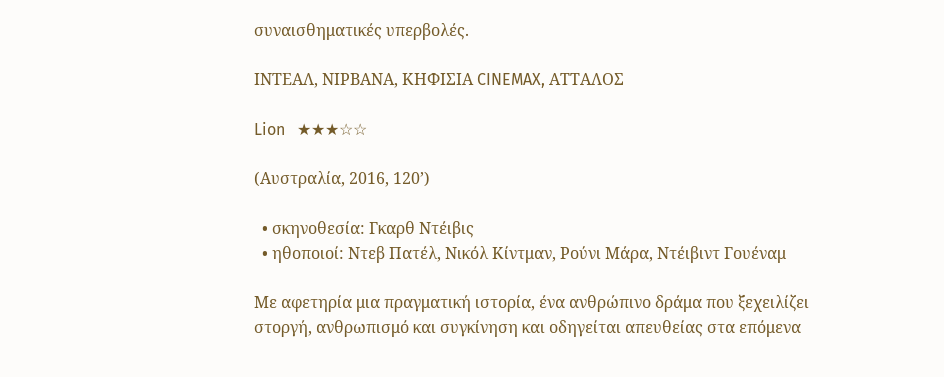συναισθηματικές υπερβολές.

ΙΝΤΕΑΛ, ΝΙΡΒΑΝΑ, ΚΗΦΙΣΙΑ CINEMAX, ΑΤΤΑΛΟΣ

Lion   ★★★☆☆

(Αυστραλία, 2016, 120’)

  • σκηνοθεσία: Γκαρθ Ντέιβις
  • ηθοποιοί: Ντεβ Πατέλ, Νικόλ Κίντμαν, Ρούνι Μάρα, Ντέιβιντ Γουέναμ

Με αφετηρία μια πραγματική ιστορία, ένα ανθρώπινο δράμα που ξεχειλίζει στοργή, ανθρωπισμό και συγκίνηση και οδηγείται απευθείας στα επόμενα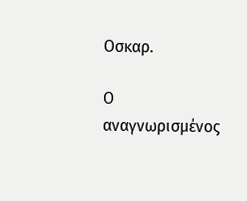Οσκαρ.

Ο αναγνωρισμένος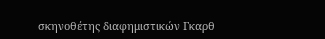σκηνοθέτης διαφημιστικών Γκαρθ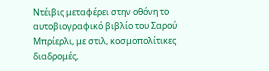Ντέιβις μεταφέρει στην οθόνη το αυτοβιογραφικό βιβλίο του Σαρού Μπρίερλι, με στιλ, κοσμοπολίτικες διαδρομές,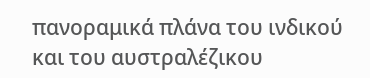πανοραμικά πλάνα του ινδικού και του αυστραλέζικου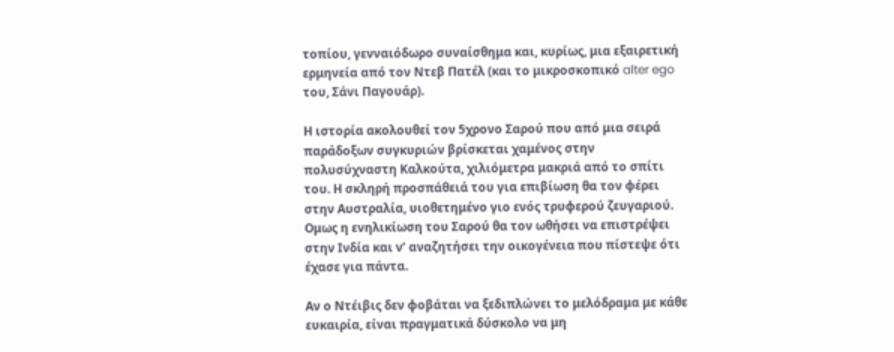τοπίου, γενναιόδωρο συναίσθημα και, κυρίως, μια εξαιρετική ερμηνεία από τον Ντεβ Πατέλ (και το μικροσκοπικό alter ego του, Σάνι Παγουάρ).

Η ιστορία ακολουθεί τον 5χρονο Σαρού που από μια σειρά παράδοξων συγκυριών βρίσκεται χαμένος στην πολυσύχναστη Καλκούτα, χιλιόμετρα μακριά από το σπίτι του. Η σκληρή προσπάθειά του για επιβίωση θα τον φέρει στην Αυστραλία, υιοθετημένο γιο ενός τρυφερού ζευγαριού. Ομως η ενηλικίωση του Σαρού θα τον ωθήσει να επιστρέψει στην Ινδία και ν’ αναζητήσει την οικογένεια που πίστεψε ότι έχασε για πάντα.

Αν ο Ντέιβις δεν φοβάται να ξεδιπλώνει το μελόδραμα με κάθε ευκαιρία, είναι πραγματικά δύσκολο να μη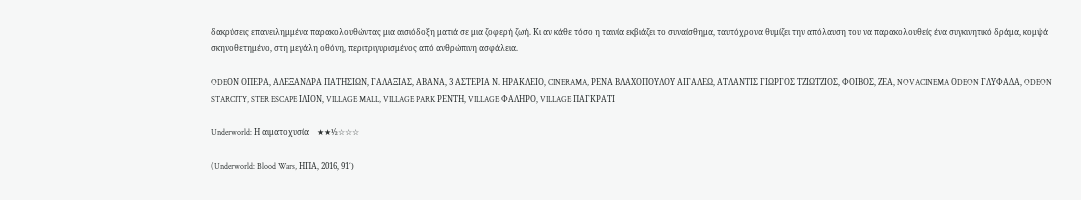δακρύσεις επανειλημμένα παρακολουθώντας μια αισιόδοξη ματιά σε μια ζοφερή ζωή. Κι αν κάθε τόσο η ταινία εκβιάζει το συναίσθημα, ταυτόχρονα θυμίζει την απόλαυση του να παρακολουθείς ένα συγκινητικό δράμα, κομψά σκηνοθετημένο, στη μεγάλη οθόνη, περιτριγυρισμένος από ανθρώπινη ασφάλεια.

ODEΟN ΟΠΕΡΑ, ΑΛΕΞΑΝΔΡΑ ΠΑΤΗΣΙΩΝ, ΓΑΛΑΞΙΑΣ, ΑΒΑΝΑ, 3 ΑΣΤΕΡΙΑ Ν. ΗΡΑΚΛΕΙΟ, CINERAMA, ΡΕΝΑ ΒΛΑΧΟΠΟΥΛΟΥ ΑΙΓΑΛΕΩ, ΑΤΛΑΝΤΙΣ ΓΙΩΡΓΟΣ ΤΖΙΩΤΖΙΟΣ, ΦΟΙΒΟΣ, ΖΕΑ, NOVACINEMA ΟDEON ΓΛΥΦΑΔΑ, ODEON STARCITY, STER ESCAPE ΙΛΙΟΝ, VILLAGE MALL, VILLAGE PARK ΡΕΝΤΗ, VILLAGE ΦΑΛΗΡΟ, VILLAGE ΠΑΓΚΡΑΤΙ

Underworld: Η αιματοχυσία    ★★½☆☆☆

(Underworld: Blood Wars, ΗΠΑ, 2016, 91΄)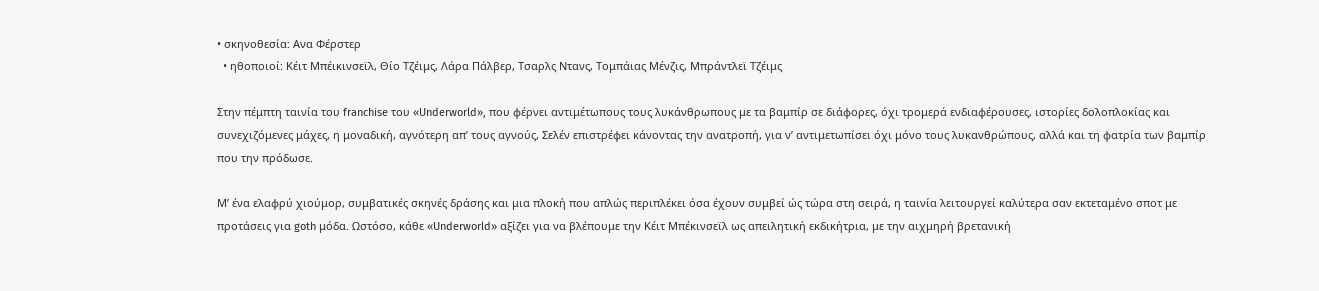• σκηνοθεσία: Ανα Φέρστερ
  • ηθοποιοί: Κέιτ Μπέικινσεϊλ, Θίο Τζέιμς, Λάρα Πάλβερ, Τσαρλς Ντανς, Τομπάιας Μένζις, Μπράντλεϊ Τζέιμς

Στην πέμπτη ταινία του franchise του «Underworld», που φέρνει αντιμέτωπους τους λυκάνθρωπους με τα βαμπίρ σε διάφορες, όχι τρομερά ενδιαφέρουσες, ιστορίες δολοπλοκίας και συνεχιζόμενες μάχες, η μοναδική, αγνότερη απ’ τους αγνούς, Σελέν επιστρέφει κάνοντας την ανατροπή, για ν’ αντιμετωπίσει όχι μόνο τους λυκανθρώπους, αλλά και τη φατρία των βαμπίρ που την πρόδωσε.

Μ’ ένα ελαφρύ χιούμορ, συμβατικές σκηνές δράσης και μια πλοκή που απλώς περιπλέκει όσα έχουν συμβεί ώς τώρα στη σειρά, η ταινία λειτουργεί καλύτερα σαν εκτεταμένο σποτ με προτάσεις για goth μόδα. Ωστόσο, κάθε «Underworld» αξίζει για να βλέπουμε την Κέιτ Μπέκινσεϊλ ως απειλητική εκδικήτρια, με την αιχμηρή βρετανική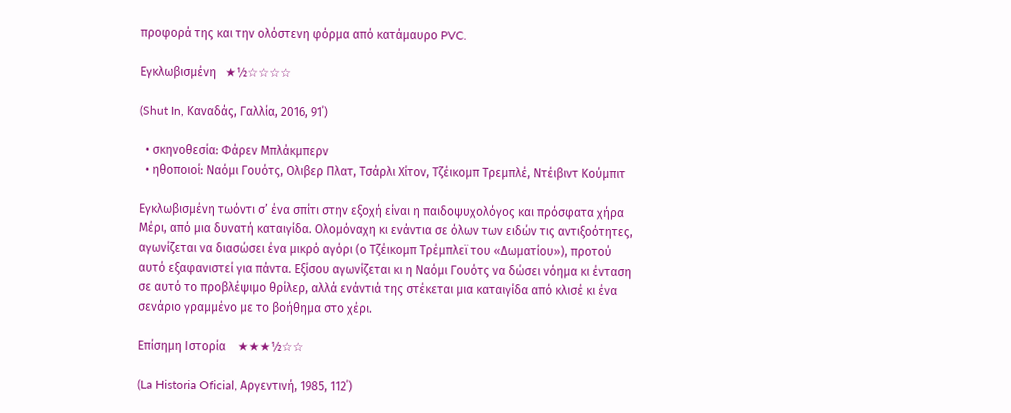προφορά της και την ολόστενη φόρμα από κατάμαυρο PVC.

Εγκλωβισμένη   ★½☆☆☆☆

(Shut In, Καναδάς, Γαλλία, 2016, 91΄)

  • σκηνοθεσία: Φάρεν Μπλάκμπερν
  • ηθοποιοί: Ναόμι Γουότς, Ολιβερ Πλατ, Τσάρλι Χίτον, Τζέικομπ Τρεμπλέ, Ντέιβιντ Κούμπιτ

Εγκλωβισμένη τωόντι σ’ ένα σπίτι στην εξοχή είναι η παιδοψυχολόγος και πρόσφατα χήρα Μέρι, από μια δυνατή καταιγίδα. Ολομόναχη κι ενάντια σε όλων των ειδών τις αντιξοότητες, αγωνίζεται να διασώσει ένα μικρό αγόρι (ο Τζέικομπ Τρέμπλεϊ του «Δωματίου»), προτού αυτό εξαφανιστεί για πάντα. Εξίσου αγωνίζεται κι η Ναόμι Γουότς να δώσει νόημα κι ένταση σε αυτό το προβλέψιμο θρίλερ, αλλά ενάντιά της στέκεται μια καταιγίδα από κλισέ κι ένα σενάριο γραμμένο με το βοήθημα στο χέρι.

Επίσημη Ιστορία    ★★★½☆☆

(La Historia Oficial, Αργεντινή, 1985, 112΄)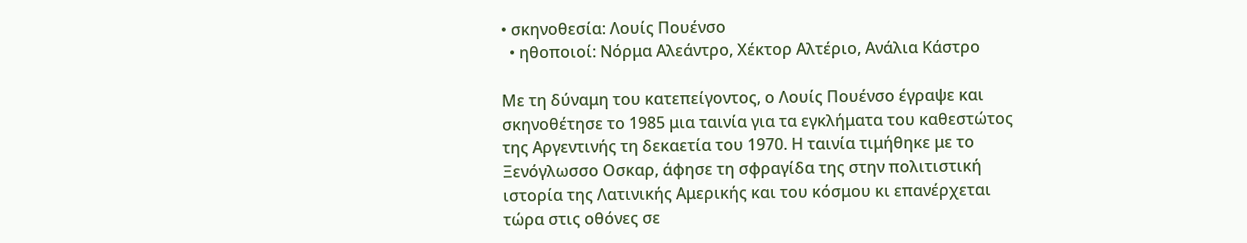• σκηνοθεσία: Λουίς Πουένσο
  • ηθοποιοί: Νόρμα Αλεάντρο, Χέκτορ Αλτέριο, Ανάλια Κάστρο

Με τη δύναμη του κατεπείγοντος, ο Λουίς Πουένσο έγραψε και σκηνοθέτησε το 1985 μια ταινία για τα εγκλήματα του καθεστώτος της Αργεντινής τη δεκαετία του 1970. Η ταινία τιμήθηκε με το Ξενόγλωσσο Οσκαρ, άφησε τη σφραγίδα της στην πολιτιστική ιστορία της Λατινικής Αμερικής και του κόσμου κι επανέρχεται τώρα στις οθόνες σε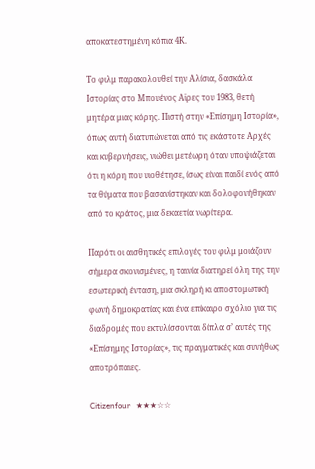αποκατεστημένη κόπια 4Κ.

Το φιλμ παρακολουθεί την Αλίσια, δασκάλα Ιστορίας στο Μπουένος Αϊρες του 1983, θετή μητέρα μιας κόρης. Πιστή στην «Επίσημη Ιστορία», όπως αυτή διατυπώνεται από τις εκάστοτε Αρχές και κυβερνήσεις, νιώθει μετέωρη όταν υποψιάζεται ότι η κόρη που υιοθέτησε, ίσως είναι παιδί ενός από τα θύματα που βασανίστηκαν και δολοφονήθηκαν από το κράτος, μια δεκαετία νωρίτερα.

Παρότι οι αισθητικές επιλογές του φιλμ μοιάζουν σήμερα σκονισμένες, η ταινία διατηρεί όλη της την εσωτερική ένταση, μια σκληρή κι αποστομωτική φωνή δημοκρατίας και ένα επίκαιρο σχόλιο για τις διαδρομές που εκτυλίσσονται δίπλα σ’ αυτές της «Επίσημης Ιστορίας», τις πραγματικές και συνήθως αποτρόπαιες.

Citizenfour   ★★★☆☆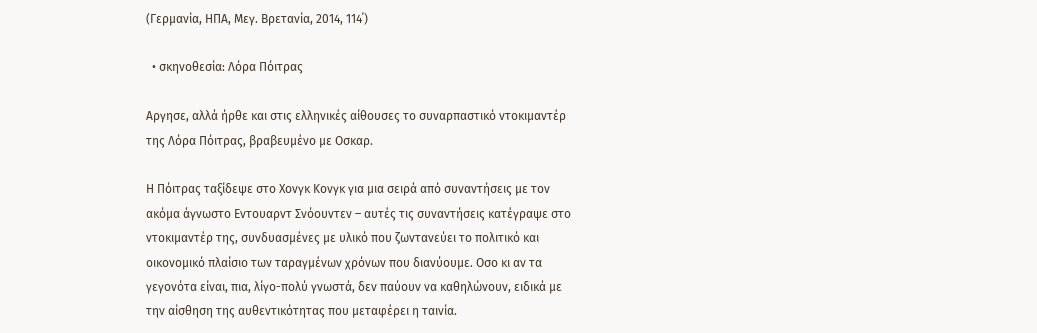(Γερμανία, ΗΠΑ, Μεγ. Βρετανία, 2014, 114΄)

  • σκηνοθεσία: Λόρα Πόιτρας

Αργησε, αλλά ήρθε και στις ελληνικές αίθουσες το συναρπαστικό ντοκιμαντέρ της Λόρα Πόιτρας, βραβευμένο με Οσκαρ.

Η Πόιτρας ταξίδεψε στο Χονγκ Κονγκ για μια σειρά από συναντήσεις με τον ακόμα άγνωστο Εντουαρντ Σνόουντεν – αυτές τις συναντήσεις κατέγραψε στο ντοκιμαντέρ της, συνδυασμένες με υλικό που ζωντανεύει το πολιτικό και οικονομικό πλαίσιο των ταραγμένων χρόνων που διανύουμε. Οσο κι αν τα γεγονότα είναι, πια, λίγο-πολύ γνωστά, δεν παύουν να καθηλώνουν, ειδικά με την αίσθηση της αυθεντικότητας που μεταφέρει η ταινία.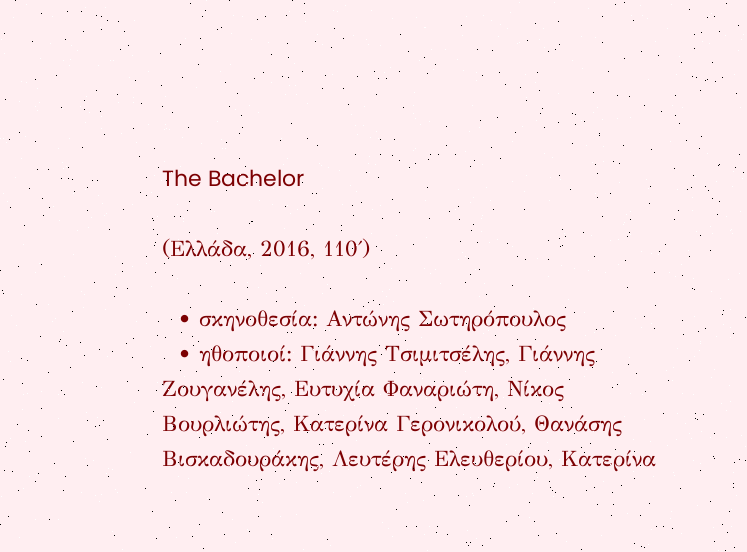The Bachelor

(Ελλάδα, 2016, 110΄)

  • σκηνοθεσία: Αντώνης Σωτηρόπουλος
  • ηθοποιοί: Γιάννης Τσιμιτσέλης, Γιάννης Ζουγανέλης, Ευτυχία Φαναριώτη, Νίκος Βουρλιώτης, Κατερίνα Γερονικολού, Θανάσης Βισκαδουράκης, Λευτέρης Ελευθερίου, Κατερίνα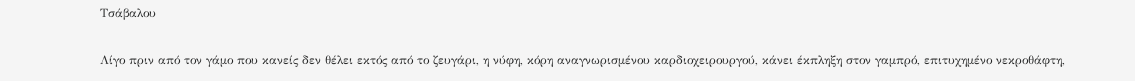Τσάβαλου

Λίγο πριν από τον γάμο που κανείς δεν θέλει εκτός από το ζευγάρι, η νύφη, κόρη αναγνωρισμένου καρδιοχειρουργού, κάνει έκπληξη στον γαμπρό, επιτυχημένο νεκροθάφτη,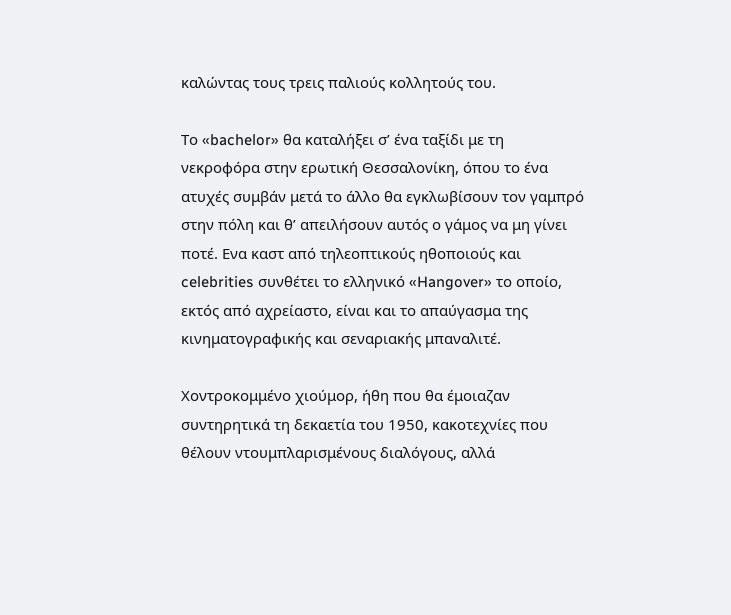καλώντας τους τρεις παλιούς κολλητούς του.

Το «bachelor» θα καταλήξει σ’ ένα ταξίδι με τη νεκροφόρα στην ερωτική Θεσσαλονίκη, όπου το ένα ατυχές συμβάν μετά το άλλο θα εγκλωβίσουν τον γαμπρό στην πόλη και θ’ απειλήσουν αυτός ο γάμος να μη γίνει ποτέ. Ενα καστ από τηλεοπτικούς ηθοποιούς και celebrities συνθέτει το ελληνικό «Hangover» το οποίο, εκτός από αχρείαστο, είναι και το απαύγασμα της κινηματογραφικής και σεναριακής μπαναλιτέ.

Χοντροκομμένο χιούμορ, ήθη που θα έμοιαζαν συντηρητικά τη δεκαετία του 1950, κακοτεχνίες που θέλουν ντουμπλαρισμένους διαλόγους, αλλά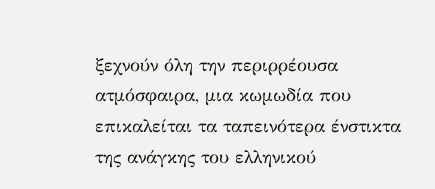ξεχνούν όλη την περιρρέουσα ατμόσφαιρα, μια κωμωδία που επικαλείται τα ταπεινότερα ένστικτα της ανάγκης του ελληνικού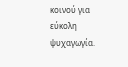κοινού για εύκολη ψυχαγωγία.